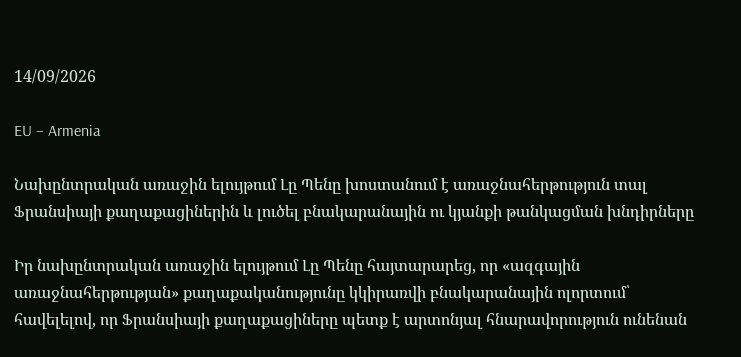14/09/2026

EU – Armenia

Նախընտրական առաջին ելույթում Լը Պենը խոստանում է առաջնահերթություն տալ Ֆրանսիայի քաղաքացիներին և լուծել բնակարանային ու կյանքի թանկացման խնդիրները

Իր նախընտրական առաջին ելույթում Լը Պենը հայտարարեց, որ «ազգային առաջնահերթության» քաղաքականությունը կկիրառվի բնակարանային ոլորտում՝ հավելելով, որ Ֆրանսիայի քաղաքացիները պետք է արտոնյալ հնարավորություն ունենան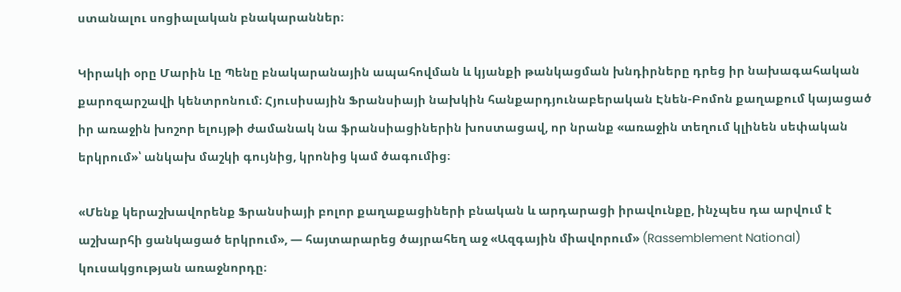ստանալու սոցիալական բնակարաններ։

Կիրակի օրը Մարին Լը Պենը բնակարանային ապահովման և կյանքի թանկացման խնդիրները դրեց իր նախագահական քարոզարշավի կենտրոնում։ Հյուսիսային Ֆրանսիայի նախկին հանքարդյունաբերական Էնեն-Բոմոն քաղաքում կայացած իր առաջին խոշոր ելույթի ժամանակ նա ֆրանսիացիներին խոստացավ, որ նրանք «առաջին տեղում կլինեն սեփական երկրում»՝ անկախ մաշկի գույնից, կրոնից կամ ծագումից։

«Մենք կերաշխավորենք Ֆրանսիայի բոլոր քաղաքացիների բնական և արդարացի իրավունքը, ինչպես դա արվում է աշխարհի ցանկացած երկրում», — հայտարարեց ծայրահեղ աջ «Ազգային միավորում» (Rassemblement National) կուսակցության առաջնորդը։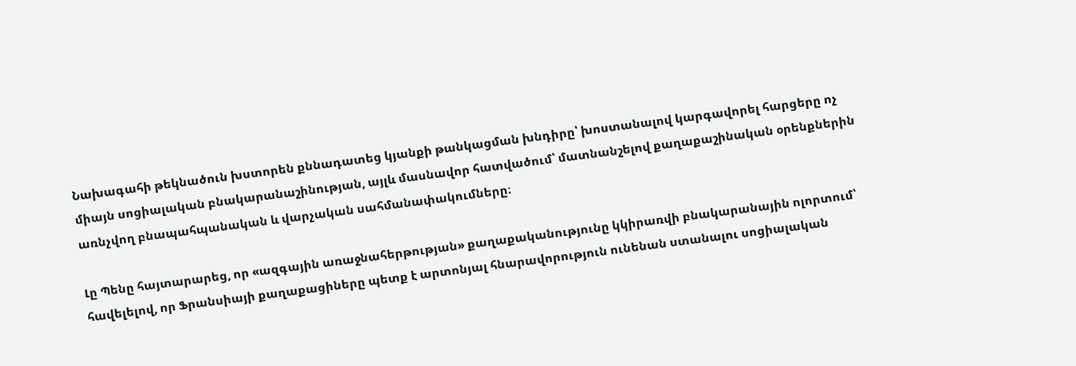Նախագահի թեկնածուն խստորեն քննադատեց կյանքի թանկացման խնդիրը՝ խոստանալով կարգավորել հարցերը ոչ միայն սոցիալական բնակարանաշինության, այլև մասնավոր հատվածում՝ մատնանշելով քաղաքաշինական օրենքներին առնչվող բնապահպանական և վարչական սահմանափակումները։

Լը Պենը հայտարարեց, որ «ազգային առաջնահերթության» քաղաքականությունը կկիրառվի բնակարանային ոլորտում՝ հավելելով, որ Ֆրանսիայի քաղաքացիները պետք է արտոնյալ հնարավորություն ունենան ստանալու սոցիալական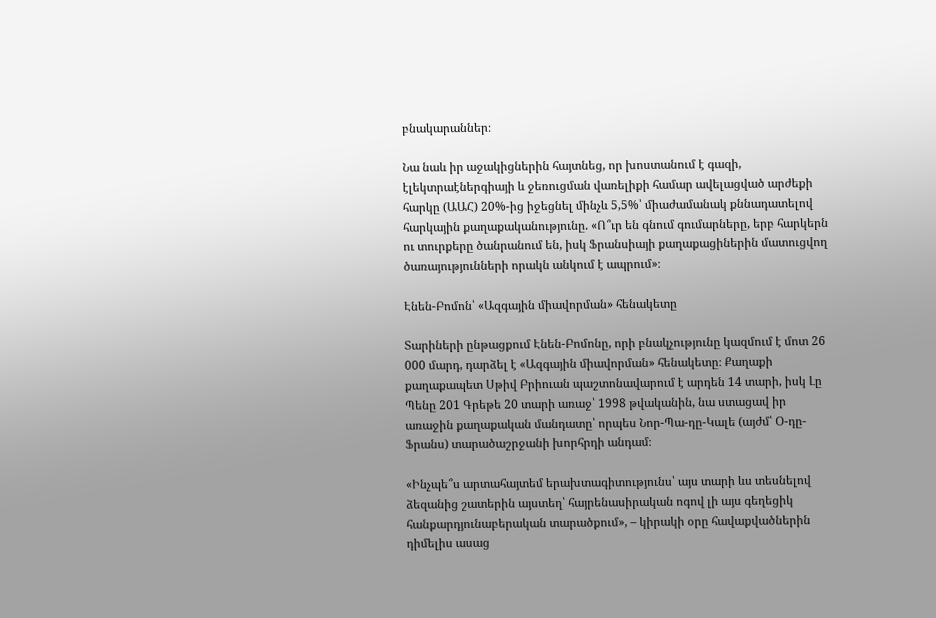բնակարաններ։

Նա նաև իր աջակիցներին հայտնեց, որ խոստանում է գազի, էլեկտրաէներգիայի և ջեռուցման վառելիքի համար ավելացված արժեքի հարկը (ԱԱՀ) 20%-ից իջեցնել մինչև 5,5%՝ միաժամանակ քննադատելով հարկային քաղաքականությունը. «Ո՞ւր են գնում գումարները, երբ հարկերն ու տուրքերը ծանրանում են, իսկ Ֆրանսիայի քաղաքացիներին մատուցվող ծառայությունների որակն անկում է ապրում»։

Էնեն-Բոմոն՝ «Ազգային միավորման» հենակետը

Տարիների ընթացքում Էնեն-Բոմոնը, որի բնակչությունը կազմում է մոտ 26 000 մարդ, դարձել է «Ազգային միավորման» հենակետը։ Քաղաքի քաղաքապետ Սթիվ Բրիուան պաշտոնավարում է արդեն 14 տարի, իսկ Լը Պենը 201 Գրեթե 20 տարի առաջ՝ 1998 թվականին, նա ստացավ իր առաջին քաղաքական մանդատը՝ որպես Նոր-Պա-դը-Կալե (այժմ՝ Օ-դը-Ֆրանս) տարածաշրջանի խորհրդի անդամ։

«Ինչպե՞ս արտահայտեմ երախտագիտությունս՝ այս տարի ևս տեսնելով ձեզանից շատերին այստեղ՝ հայրենասիրական ոգով լի այս գեղեցիկ հանքարդյունաբերական տարածքում», – կիրակի օրը հավաքվածներին դիմելիս ասաց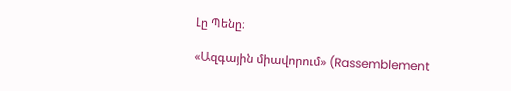Լը Պենը։

«Ազգային միավորում» (Rassemblement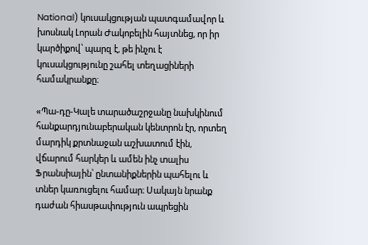National) կուսակցության պատգամավոր և խոսնակ Լորան Ժակոբելին հայտնեց, որ իր կարծիքով՝ պարզ է, թե ինչու է կուսակցությունը շահել տեղացիների համակրանքը։

«Պա-դը-Կալե տարածաշրջանը նախկինում հանքարդյունաբերական կենտրոն էր, որտեղ մարդիկ քրտնաջան աշխատում էին, վճարում հարկեր և ամեն ինչ տալիս Ֆրանսիային՝ ընտանիքներին պահելու և տներ կառուցելու համար։ Սակայն նրանք դաժան հիասթափություն ապրեցին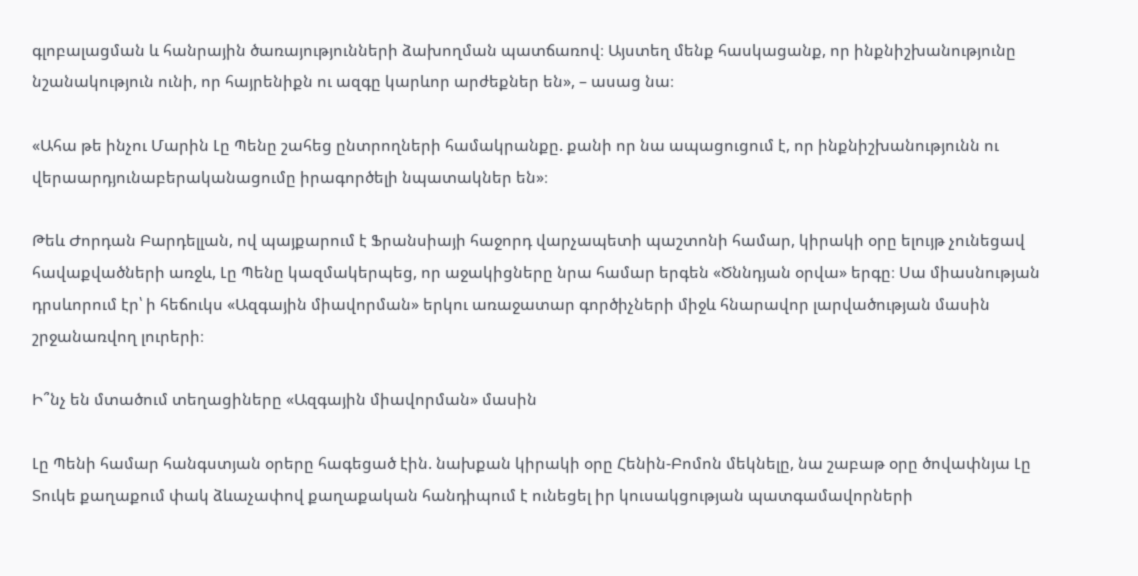գլոբալացման և հանրային ծառայությունների ձախողման պատճառով։ Այստեղ մենք հասկացանք, որ ինքնիշխանությունը նշանակություն ունի, որ հայրենիքն ու ազգը կարևոր արժեքներ են», – ասաց նա։

«Ահա թե ինչու Մարին Լը Պենը շահեց ընտրողների համակրանքը. քանի որ նա ապացուցում է, որ ինքնիշխանությունն ու վերաարդյունաբերականացումը իրագործելի նպատակներ են»։

Թեև Ժորդան Բարդելլան, ով պայքարում է Ֆրանսիայի հաջորդ վարչապետի պաշտոնի համար, կիրակի օրը ելույթ չունեցավ հավաքվածների առջև, Լը Պենը կազմակերպեց, որ աջակիցները նրա համար երգեն «Ծննդյան օրվա» երգը։ Սա միասնության դրսևորում էր՝ ի հեճուկս «Ազգային միավորման» երկու առաջատար գործիչների միջև հնարավոր լարվածության մասին շրջանառվող լուրերի։

Ի՞նչ են մտածում տեղացիները «Ազգային միավորման» մասին

Լը Պենի համար հանգստյան օրերը հագեցած էին. նախքան կիրակի օրը Հենին-Բոմոն մեկնելը, նա շաբաթ օրը ծովափնյա Լը Տուկե քաղաքում փակ ձևաչափով քաղաքական հանդիպում է ունեցել իր կուսակցության պատգամավորների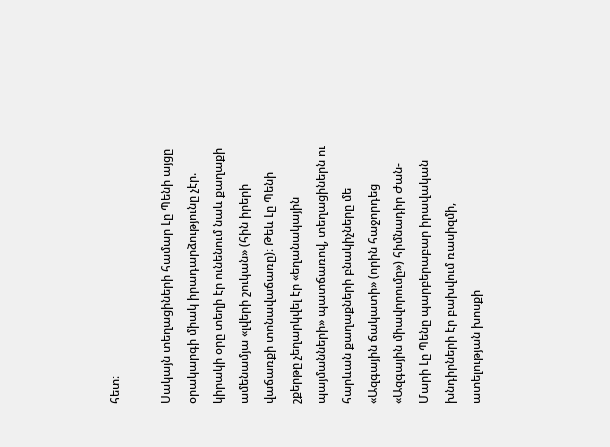հետ։

Սակայն տեղացիների համար Լը Պենի այցը օրակարգի միակ իրադարձությունը չէր. կիրակի օրը տեղի էր ունենում նաև քաղաքի ամենամյա «լվերի շուկան» (հին իրերի վաճառքի տոնավաճառը)։ Թեև Լը Պենի շքերթը չեղարկվել էր «եղանակային պայմանների» պատճառով, տեղացիներն ու հարևան քաղաքների բնակիչները մե «Ազգային ճակատի» (որին հաջորդեց «Ազգային միավորումը») հիմնադիր Ժան-Մարի Լը Պենը պարբերաբար իրավական խնդիրների էր բախվում ռասիզմի, ատելության խոսքի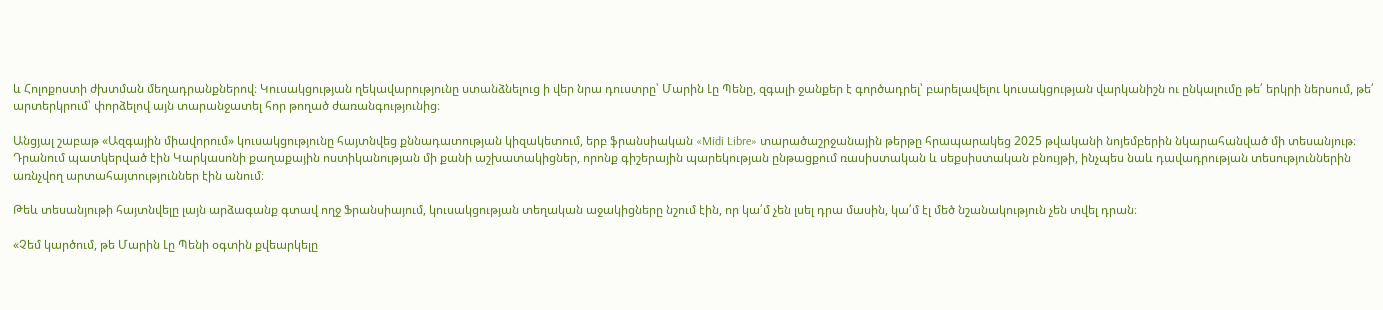և Հոլոքոստի ժխտման մեղադրանքներով։ Կուսակցության ղեկավարությունը ստանձնելուց ի վեր նրա դուստրը՝ Մարին Լը Պենը, զգալի ջանքեր է գործադրել՝ բարելավելու կուսակցության վարկանիշն ու ընկալումը թե՛ երկրի ներսում, թե՛ արտերկրում՝ փորձելով այն տարանջատել հոր թողած ժառանգությունից։

Անցյալ շաբաթ «Ազգային միավորում» կուսակցությունը հայտնվեց քննադատության կիզակետում, երբ ֆրանսիական «Midi Libre» տարածաշրջանային թերթը հրապարակեց 2025 թվականի նոյեմբերին նկարահանված մի տեսանյութ։ Դրանում պատկերված էին Կարկասոնի քաղաքային ոստիկանության մի քանի աշխատակիցներ, որոնք գիշերային պարեկության ընթացքում ռասիստական և սեքսիստական բնույթի, ինչպես նաև դավադրության տեսություններին առնչվող արտահայտություններ էին անում։

Թեև տեսանյութի հայտնվելը լայն արձագանք գտավ ողջ Ֆրանսիայում, կուսակցության տեղական աջակիցները նշում էին, որ կա՛մ չեն լսել դրա մասին, կա՛մ էլ մեծ նշանակություն չեն տվել դրան։

«Չեմ կարծում, թե Մարին Լը Պենի օգտին քվեարկելը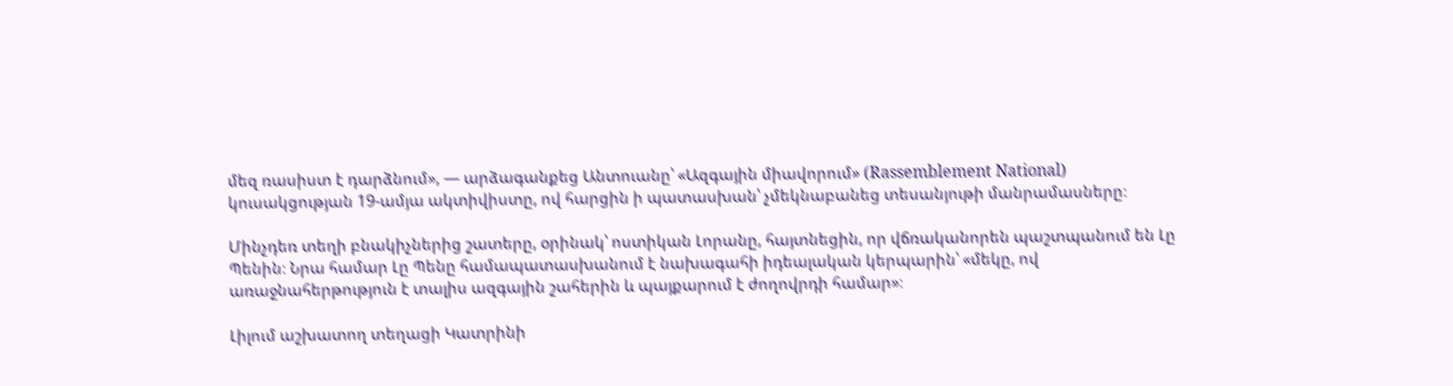մեզ ռասիստ է դարձնում», — արձագանքեց Անտուանը՝ «Ազգային միավորում» (Rassemblement National) կուսակցության 19-ամյա ակտիվիստը, ով հարցին ի պատասխան՝ չմեկնաբանեց տեսանյութի մանրամասները։

Մինչդեռ տեղի բնակիչներից շատերը, օրինակ՝ ոստիկան Լորանը, հայտնեցին, որ վճռականորեն պաշտպանում են Լը Պենին։ Նրա համար Լը Պենը համապատասխանում է նախագահի իդեալական կերպարին՝ «մեկը, ով առաջնահերթություն է տալիս ազգային շահերին և պայքարում է ժողովրդի համար»։

Լիլում աշխատող տեղացի Կատրինի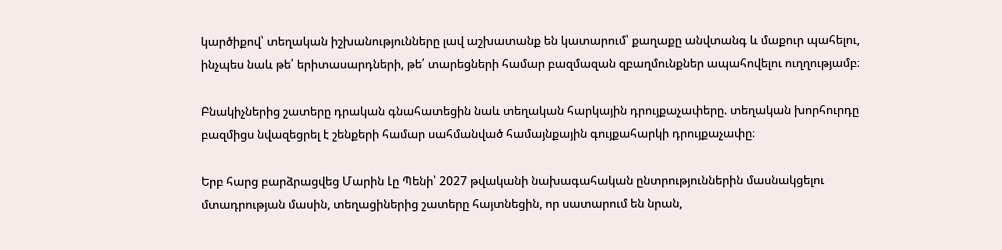կարծիքով՝ տեղական իշխանությունները լավ աշխատանք են կատարում՝ քաղաքը անվտանգ և մաքուր պահելու, ինչպես նաև թե՛ երիտասարդների, թե՛ տարեցների համար բազմազան զբաղմունքներ ապահովելու ուղղությամբ։

Բնակիչներից շատերը դրական գնահատեցին նաև տեղական հարկային դրույքաչափերը. տեղական խորհուրդը բազմիցս նվազեցրել է շենքերի համար սահմանված համայնքային գույքահարկի դրույքաչափը։

Երբ հարց բարձրացվեց Մարին Լը Պենի՝ 2027 թվականի նախագահական ընտրություններին մասնակցելու մտադրության մասին, տեղացիներից շատերը հայտնեցին, որ սատարում են նրան,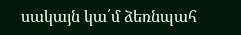սակայն կա՛մ ձեռնպահ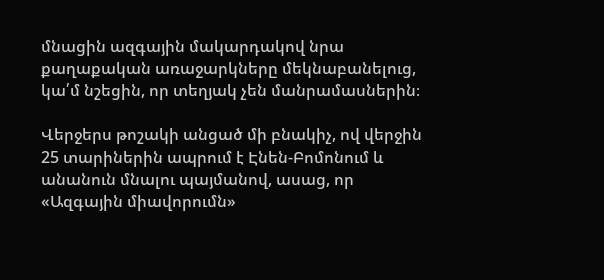մնացին ազգային մակարդակով նրա քաղաքական առաջարկները մեկնաբանելուց, կա՛մ նշեցին, որ տեղյակ չեն մանրամասներին։

Վերջերս թոշակի անցած մի բնակիչ, ով վերջին 25 տարիներին ապրում է Էնեն-Բոմոնում և  անանուն մնալու պայմանով, ասաց, որ «Ազգային միավորումն»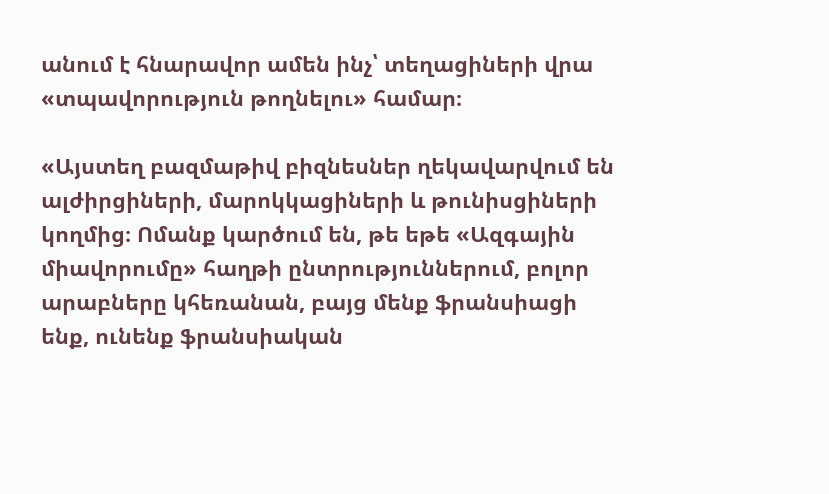անում է հնարավոր ամեն ինչ՝ տեղացիների վրա «տպավորություն թողնելու» համար։

«Այստեղ բազմաթիվ բիզնեսներ ղեկավարվում են ալժիրցիների, մարոկկացիների և թունիսցիների կողմից։ Ոմանք կարծում են, թե եթե «Ազգային միավորումը» հաղթի ընտրություններում, բոլոր արաբները կհեռանան, բայց մենք ֆրանսիացի ենք, ունենք ֆրանսիական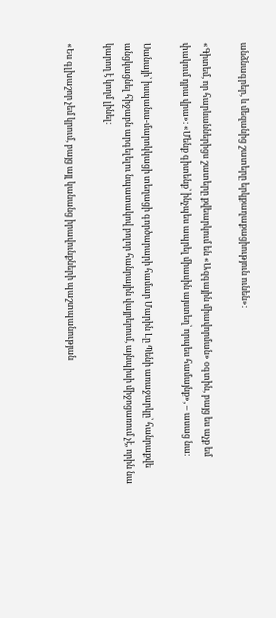անձնագրեր, և մեզանից շատերը երկքաղաքացիություն ունեն»։

«Գիտեմ, որ հարևաններիցս շատերը քվեարկում են «Ազգային միավորման» օգտին, բայց ես աչք եմ փակում դրա վրա»։ «Մենք գիտենք՝ ինչպես ապրել միասին այստեղ՝ որպես համայնք», – ասաց նա։

Սանայի՝ իսպանա-մարոկկացի տեղացի գործարարի համար Մարին Լը Պենի առաջարկը՝ հանրաքվե անցկացնել հիջաբն արգելելու նպատակով բոլոր հանրային վայրերում, այնպիսի միջոցառում չէ, որին նա կարող է կողմ լինել։

«Ես գլխաշոր չեմ կրում, բայց այլ կանանց իրավունքների պաշտպանության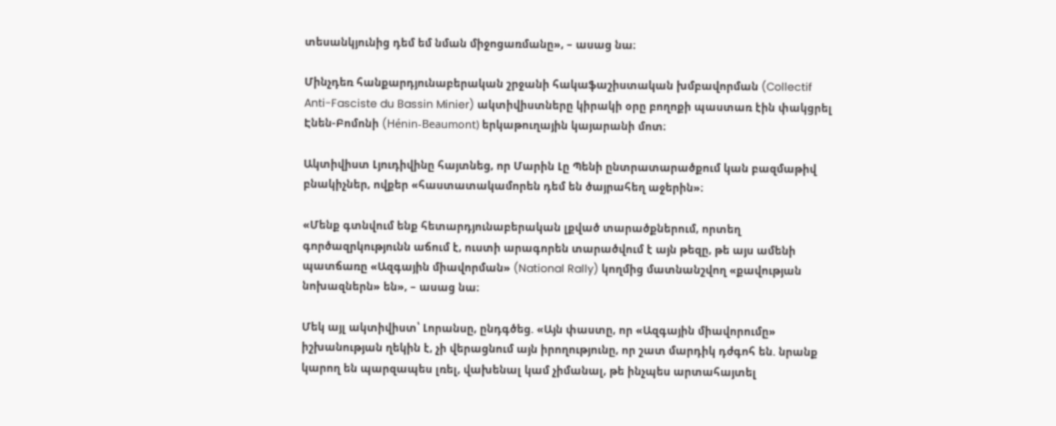տեսանկյունից դեմ եմ նման միջոցառմանը», – ասաց նա։

Մինչդեռ հանքարդյունաբերական շրջանի հակաֆաշիստական խմբավորման (Collectif Anti-Fasciste du Bassin Minier) ակտիվիստները կիրակի օրը բողոքի պաստառ էին փակցրել Էնեն-Բոմոնի (Hénin-Beaumont) երկաթուղային կայարանի մոտ։

Ակտիվիստ Լյուդիվինը հայտնեց, որ Մարին Լը Պենի ընտրատարածքում կան բազմաթիվ բնակիչներ, ովքեր «հաստատակամորեն դեմ են ծայրահեղ աջերին»։

«Մենք գտնվում ենք հետարդյունաբերական լքված տարածքներում, որտեղ գործազրկությունն աճում է, ուստի արագորեն տարածվում է այն թեզը, թե այս ամենի պատճառը «Ազգային միավորման» (National Rally) կողմից մատնանշվող «քավության նոխազներն» են», – ասաց նա։

Մեկ այլ ակտիվիստ՝ Լորանսը, ընդգծեց. «Այն փաստը, որ «Ազգային միավորումը» իշխանության ղեկին է, չի վերացնում այն իրողությունը, որ շատ մարդիկ դժգոհ են. նրանք կարող են պարզապես լռել, վախենալ կամ չիմանալ, թե ինչպես արտահայտել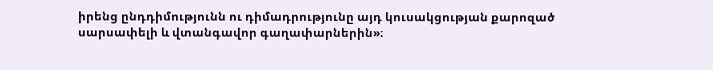իրենց ընդդիմությունն ու դիմադրությունը այդ կուսակցության քարոզած սարսափելի և վտանգավոր գաղափարներին»։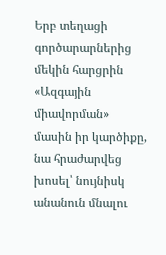Երբ տեղացի գործարարներից մեկին հարցրին «Ազգային միավորման» մասին իր կարծիքը, նա հրաժարվեց խոսել՝ նույնիսկ անանուն մնալու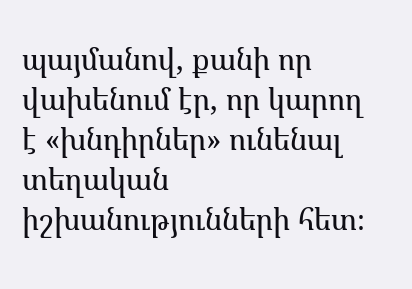պայմանով, քանի որ վախենում էր, որ կարող է «խնդիրներ» ունենալ տեղական իշխանությունների հետ։